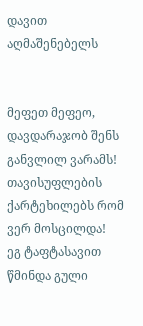დავით აღმაშენებელს


მეფეთ მეფეო, დავდარაჯობ შენს განვლილ ვარამს!
თავისუფლების ქარტეხილებს რომ ვერ მოსცილდა!
ეგ ტაფტასავით წმინდა გული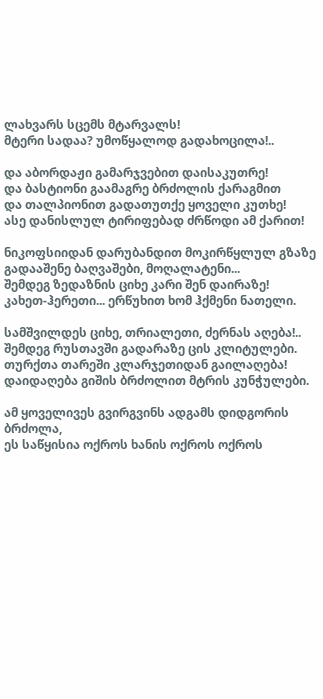ლახვარს სცემს მტარვალს!
მტერი სადაა? უმოწყალოდ გადახოცილა!..

და აბორდაჟი გამარჯვებით დაისაკუთრე!
და ბასტიონი გაამაგრე ბრძოლის ქარაგმით
და თალპიონით გადათუთქე ყოველი კუთხე!
ასე დანისლულ ტირიფებად ძრწოდი ამ ქარით!

ნიკოფსიიდან დარუბანდით მოკირწყლულ გზაზე
გადააშენე ბაღვაშები, მოღალატენი...
შემდეგ ზედაზნის ციხე კარი შენ დაირაზე!
კახეთ-ჰერეთი... ერწუხით ხომ ჰქმენი ნათელი.

სამშვილდეს ციხე, თრიალეთი, ძერნას აღება!..
შემდეგ რუსთავში გადარაზე ცის კლიტულები.
თურქთა თარეში კლარჯეთიდან გაილაღება!
დაიდაღება გიშის ბრძოლით მტრის კუნჭულები.

ამ ყოველივეს გვირგვინს ადგამს დიდგორის ბრძოლა,
ეს საწყისია ოქროს ხანის ოქროს ოქროს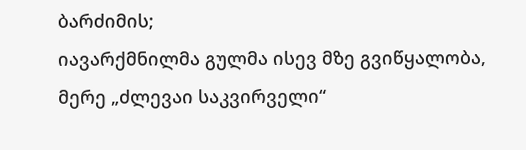ბარძიმის;
იავარქმნილმა გულმა ისევ მზე გვიწყალობა,
მერე „ძლევაი საკვირველი“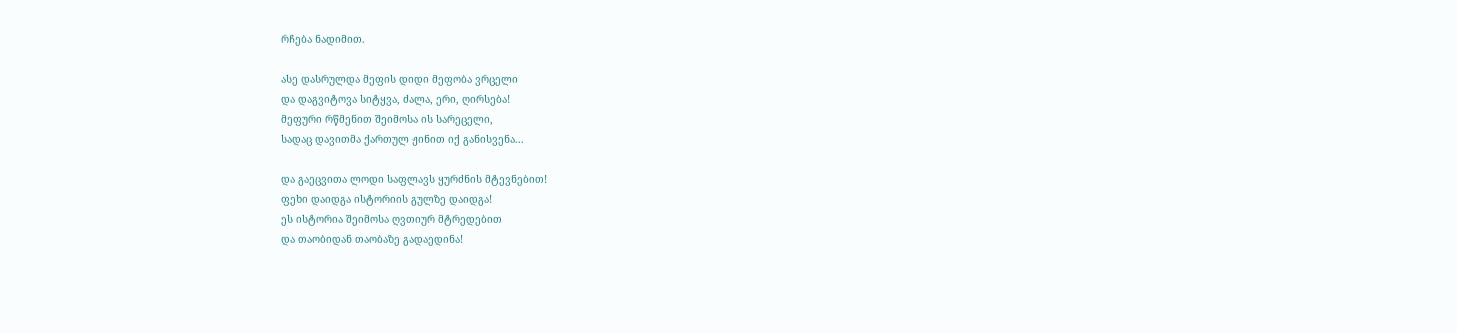რჩება ნადიმით.

ასე დასრულდა მეფის დიდი მეფობა ვრცელი
და დაგვიტოვა სიტყვა, ძალა, ერი, ღირსება!
მეფური რწმენით შეიმოსა ის სარეცელი,
სადაც დავითმა ქართულ ჟინით იქ განისვენა...

და გაეცვითა ლოდი საფლავს ყურძნის მტევნებით!
ფეხი დაიდგა ისტორიის გულზე დაიდგა!
ეს ისტორია შეიმოსა ღვთიურ მტრედებით
და თაობიდან თაობაზე გადაედინა!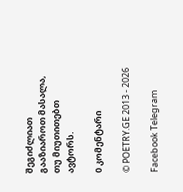შეგიძლიათ გააზიაროთ მასალა, თუ მიუთითებთ ავტორს.

0 კომენტარი

© POETRY.GE 2013 - 2026

Facebook Telegram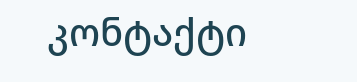კონტაქტი